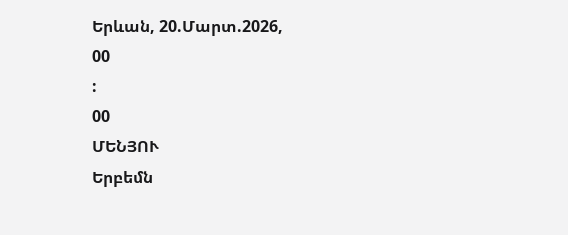Երևան, 20.Մարտ.2026,
00
:
00
ՄԵՆՅՈՒ
Երբեմն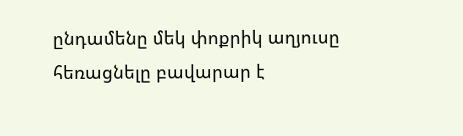ընդամենը մեկ փոքրիկ աղյուսը հեռացնելը բավարար է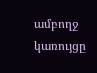ամբողջ կառույցը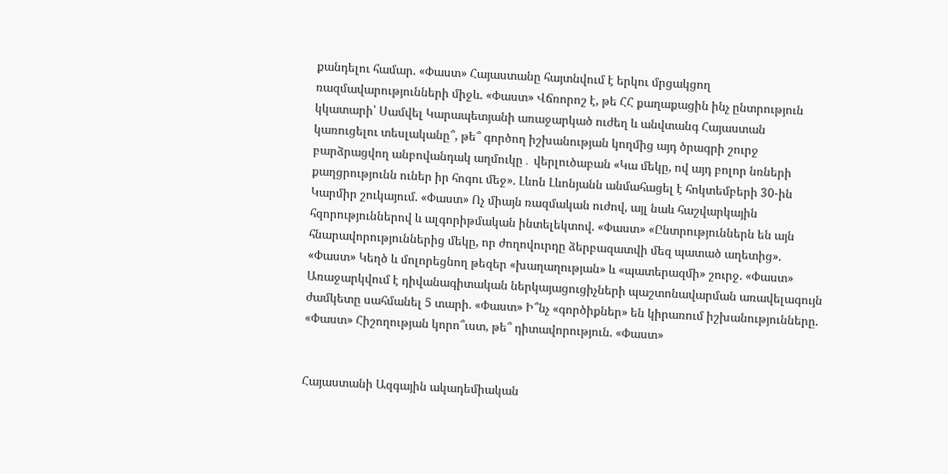քանդելու համար. «Փաստ» Հայաստանը հայտնվում է երկու մրցակցող ռազմավարությունների միջև. «Փաստ» Վճռորոշ է, թե ՀՀ քաղաքացին ինչ ընտրություն կկատարի՝ Սամվել Կարապետյանի առաջարկած ուժեղ և անվտանգ Հայաստան կառուցելու տեսլականը՞, թե՞ գործող իշխանության կողմից այդ ծրագրի շուրջ բարձրացվող անբովանդակ աղմուկը․ վերլուծաբան «Կա մեկը, ով այդ բոլոր նռների քաղցրությունն ուներ իր հոգու մեջ». Լևոն Լևոնյանն անմահացել է հոկտեմբերի 30-ին Կարմիր շուկայում. «Փաստ» Ոչ միայն ռազմական ուժով, այլ նաև հաշվարկային հզորություններով և ալգորիթմական ինտելեկտով. «Փաստ» «Ընտրություններն են այն հնարավորություններից մեկը, որ ժողովուրդը ձերբազատվի մեզ պատած աղետից». «Փաստ» Կեղծ և մոլորեցնող թեզեր «խաղաղության» և «պատերազմի» շուրջ. «Փաստ» Առաջարկվում է դիվանագիտական ներկայացուցիչների պաշտոնավարման առավելագույն ժամկետը սահմանել 5 տարի. «Փաստ» Ի՞նչ «գործիքներ» են կիրառում իշխանությունները. «Փաստ» Հիշողության կորո՞ւստ, թե՞ դիտավորություն. «Փաստ»


Հայաստանի Ազգային ակադեմիական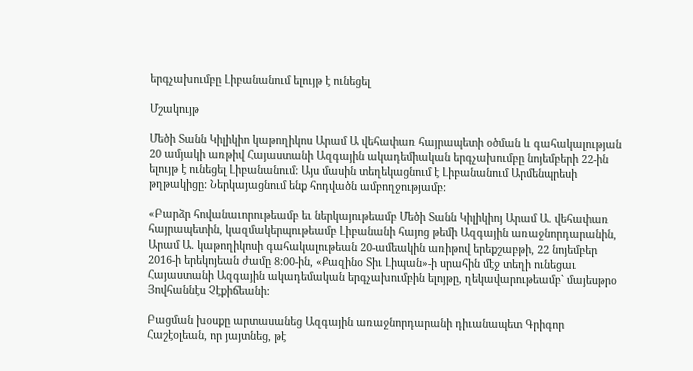երգչախումբը Լիբանանում ելույթ է ունեցել

Մշակույթ

Մեծի Տանն Կիլիկիո կաթողիկոս Արամ Ա վեհափառ հայրապետի օծման և գահակալության 20 ամյակի առթիվ Հայաստանի Ազգային ակադեմիական երգչախումբը նոյեմբերի 22-ին ելույթ է ունեցել Լիբանանում: Այս մասին տեղեկացնում է Լիբանանում Արմենպրեսի թղթակիցը: Ներկայացնում ենք հոդվածն ամբողջությամբ:

«Բարձր հովանաւորութեամբ եւ ներկայութեամբ Մեծի Տանն Կիլիկիոյ Արամ Ա. վեհափառ հայրապետին, կազմակերպութեամբ Լիբանանի հայոց թեմի Ազգային առաջնորդարանին, Արամ Ա. կաթողիկոսի գահակալութեան 20-ամեակին առիթով երեքշաբթի, 22 նոյեմբեր 2016-ի երեկոյեան ժամը 8:00-ին, «Քազինօ Տիւ Լիպան»-ի սրահին մէջ տեղի ունեցաւ Հայաստանի Ազգային ակադեմական երգչախումբին ելոյթը, ղեկավարութեամբ` մայեսթրօ Յովհաննէս Չէքիճեանի:

Բացման խօսքը արտասանեց Ազգային առաջնորդարանի դիւանապետ Գրիգոր Հաշէօլեան, որ յայտնեց, թէ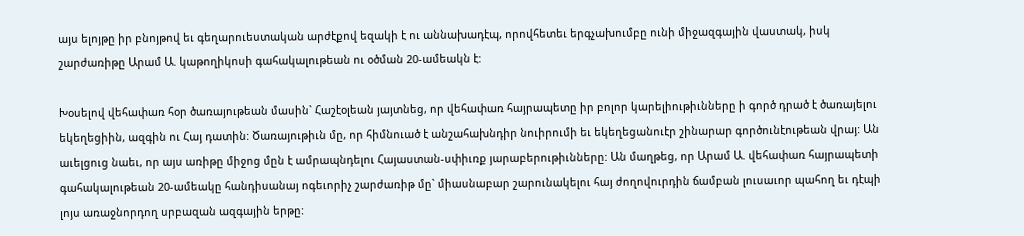այս ելոյթը իր բնոյթով եւ գեղարուեստական արժէքով եզակի է ու աննախադէպ, որովհետեւ երգչախումբը ունի միջազգային վաստակ, իսկ շարժառիթը Արամ Ա. կաթողիկոսի գահակալութեան ու օծման 20-ամեակն է:

Խօսելով վեհափառ հօր ծառայութեան մասին` Հաշէօլեան յայտնեց, որ վեհափառ հայրապետը իր բոլոր կարելիութիւնները ի գործ դրած է ծառայելու եկեղեցիին, ազգին ու Հայ դատին: Ծառայութիւն մը, որ հիմնուած է անշահախնդիր նուիրումի եւ եկեղեցանուէր շինարար գործունէութեան վրայ: Ան աւելցուց նաեւ, որ այս առիթը միջոց մըն է ամրապնդելու Հայաստան-սփիւռք յարաբերութիւնները: Ան մաղթեց, որ Արամ Ա. վեհափառ հայրապետի գահակալութեան 20-ամեակը հանդիսանայ ոգեւորիչ շարժառիթ մը` միասնաբար շարունակելու հայ ժողովուրդին ճամբան լուսաւոր պահող եւ դէպի լոյս առաջնորդող սրբազան ազգային երթը: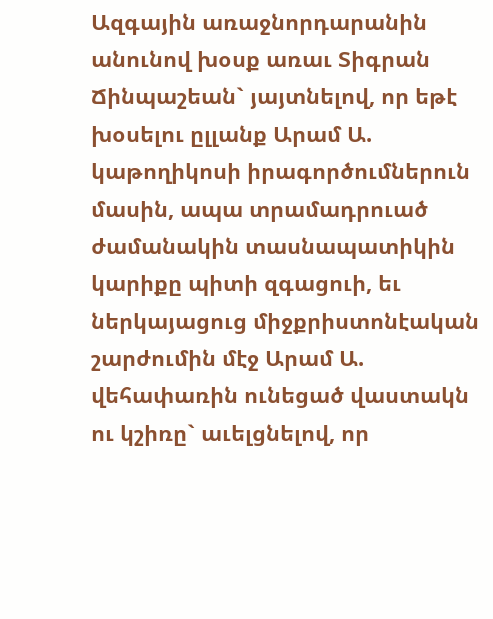Ազգային առաջնորդարանին անունով խօսք առաւ Տիգրան Ճինպաշեան` յայտնելով, որ եթէ խօսելու ըլլանք Արամ Ա. կաթողիկոսի իրագործումներուն մասին, ապա տրամադրուած ժամանակին տասնապատիկին կարիքը պիտի զգացուի, եւ ներկայացուց միջքրիստոնէական շարժումին մէջ Արամ Ա. վեհափառին ունեցած վաստակն ու կշիռը` աւելցնելով, որ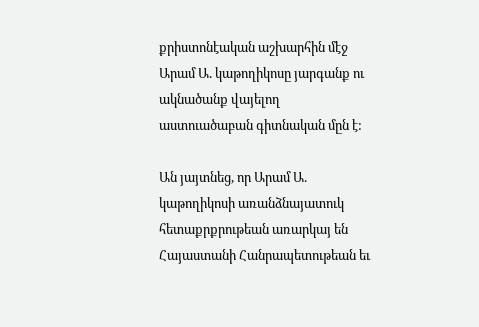քրիստոնէական աշխարհին մէջ Արամ Ա. կաթողիկոսը յարգանք ու ակնածանք վայելող աստուածաբան գիտնական մըն է:

Ան յայտնեց, որ Արամ Ա. կաթողիկոսի առանձնայատուկ հետաքրքրութեան առարկայ են Հայաստանի Հանրապետութեան եւ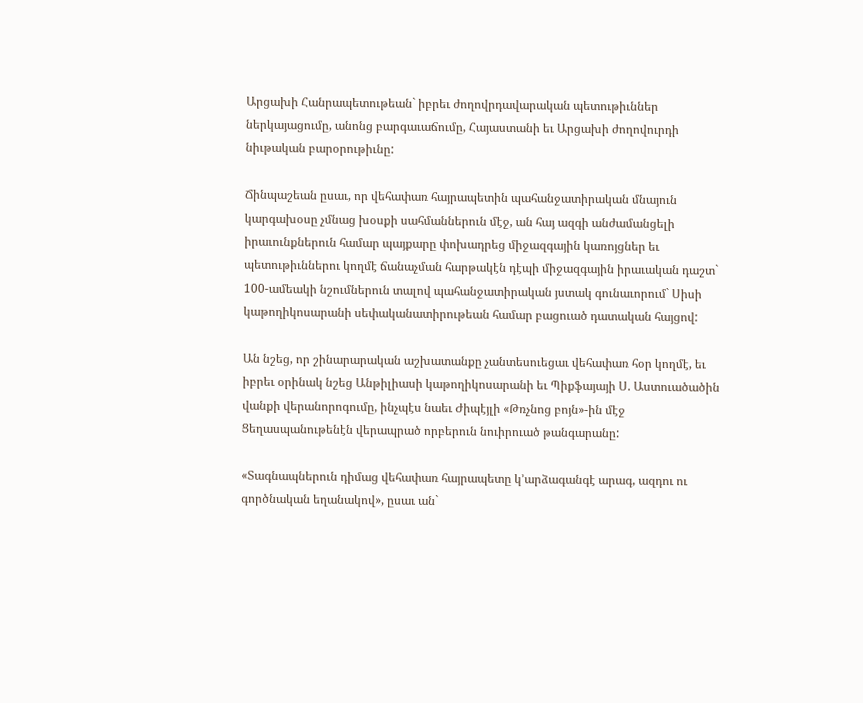Արցախի Հանրապետութեան` իբրեւ ժողովրդավարական պետութիւններ ներկայացումը, անոնց բարգաւաճումը, Հայաստանի եւ Արցախի ժողովուրդի նիւթական բարօրութիւնը:

Ճինպաշեան ըսաւ, որ վեհափառ հայրապետին պահանջատիրական մնայուն կարգախօսը չմնաց խօսքի սահմաններուն մէջ, ան հայ ազգի անժամանցելի իրաւունքներուն համար պայքարը փոխադրեց միջազգային կառոյցներ եւ պետութիւններու կողմէ ճանաչման հարթակէն դէպի միջազգային իրաւական դաշտ` 100-ամեակի նշումներուն տալով պահանջատիրական յստակ գունաւորում` Սիսի կաթողիկոսարանի սեփականատիրութեան համար բացուած դատական հայցով:

Ան նշեց, որ շինարարական աշխատանքը չանտեսուեցաւ վեհափառ հօր կողմէ, եւ իբրեւ օրինակ նշեց Անթիլիասի կաթողիկոսարանի եւ Պիքֆայայի Ս. Աստուածածին վանքի վերանորոգումը, ինչպէս նաեւ Ժիպէյլի «Թռչնոց բոյն»-ին մէջ Ցեղասպանութենէն վերապրած որբերուն նուիրուած թանգարանը:

«Տագնապներուն դիմաց վեհափառ հայրապետը կ’արձագանգէ արագ, ազդու ու գործնական եղանակով», ըսաւ ան`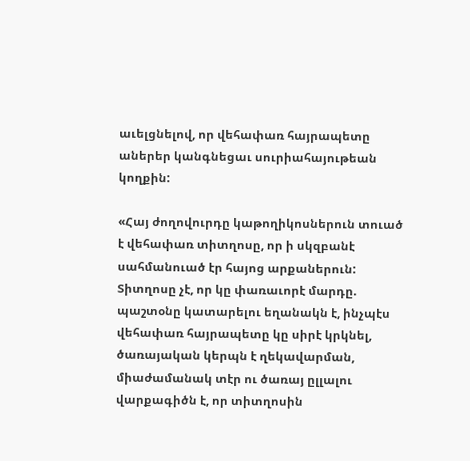աւելցնելով, որ վեհափառ հայրապետը աներեր կանգնեցաւ սուրիահայութեան կողքին:

«Հայ ժողովուրդը կաթողիկոսներուն տուած է վեհափառ տիտղոսը, որ ի սկզբանէ սահմանուած էր հայոց արքաներուն: Տիտղոսը չէ, որ կը փառաւորէ մարդը. պաշտօնը կատարելու եղանակն է, ինչպէս վեհափառ հայրապետը կը սիրէ կրկնել, ծառայական կերպն է ղեկավարման, միաժամանակ տէր ու ծառայ ըլլալու վարքագիծն է, որ տիտղոսին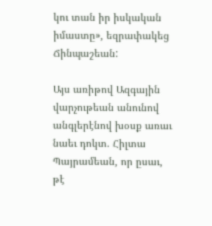կու տան իր իսկական իմաստը», եզրափակեց Ճինպաշեան:

Այս առիթով Ազգային վարչութեան անունով անգլերէնով խօսք առաւ նաեւ դոկտ. Հիլտա Պայրամեան, որ ըսաւ, թէ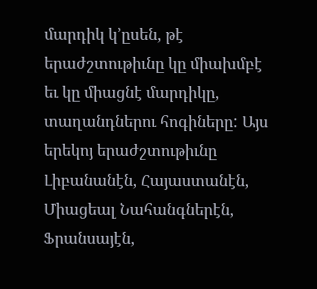մարդիկ կ’ըսեն, թէ երաժշտութիւնը կը միախմբէ եւ կը միացնէ մարդիկը, տաղանդներու հոգիները: Այս երեկոյ երաժշտութիւնը Լիբանանէն, Հայաստանէն, Միացեալ Նահանգներէն, Ֆրանսայէն,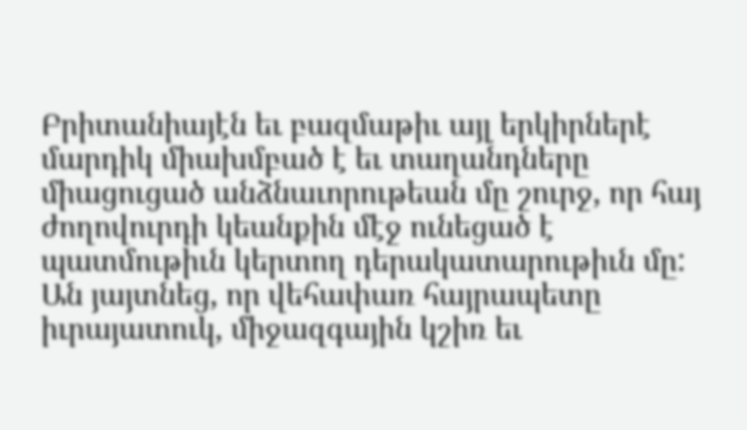Բրիտանիայէն եւ բազմաթիւ այլ երկիրներէ մարդիկ միախմբած է եւ տաղանդները միացուցած անձնաւորութեան մը շուրջ, որ հայ ժողովուրդի կեանքին մէջ ունեցած է պատմութիւն կերտող դերակատարութիւն մը: Ան յայտնեց, որ վեհափառ հայրապետը իւրայատուկ, միջազգային կշիռ եւ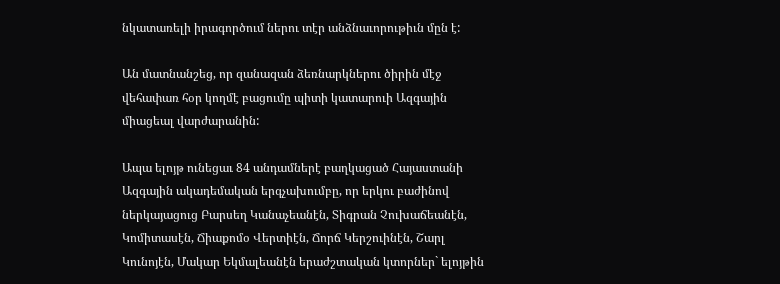նկատառելի իրագործում ներու տէր անձնաւորութիւն մըն է:

Ան մատնանշեց, որ զանազան ձեռնարկներու ծիրին մէջ վեհափառ հօր կողմէ բացումը պիտի կատարուի Ազգային միացեալ վարժարանին:

Ապա ելոյթ ունեցաւ 84 անդամներէ բաղկացած Հայաստանի Ազգային ակադեմական երգչախումբը, որ երկու բաժինով ներկայացուց Բարսեղ Կանաչեանէն, Տիգրան Չուխաճեանէն, Կոմիտասէն, Ճիաքոմօ Վերտիէն, Ճորճ Կերշուինէն, Շարլ Կունոյէն, Մակար Եկմալեանէն երաժշտական կտորներ` ելոյթին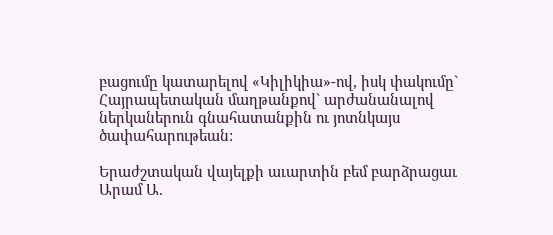բացումը կատարելով «Կիլիկիա»-ով, իսկ փակումը` Հայրապետական մաղթանքով` արժանանալով ներկաներուն գնահատանքին ու յոտնկայս ծափահարութեան:

Երաժշտական վայելքի աւարտին բեմ բարձրացաւ Արամ Ա.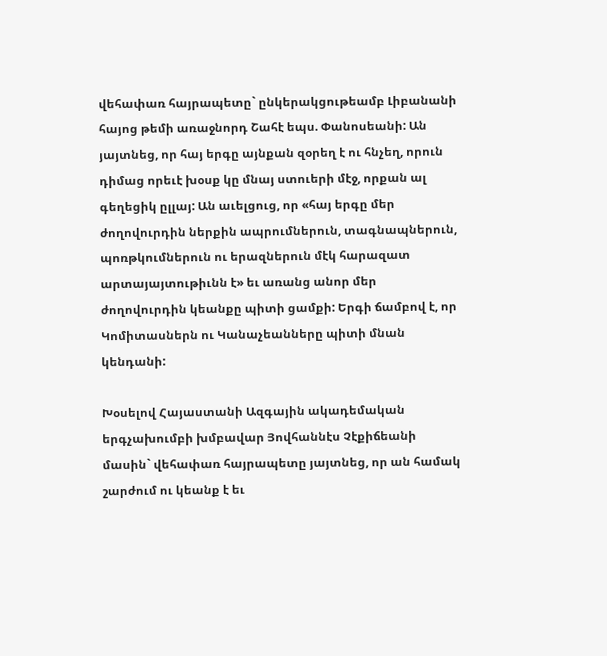վեհափառ հայրապետը` ընկերակցութեամբ Լիբանանի հայոց թեմի առաջնորդ Շահէ եպս. Փանոսեանի: Ան յայտնեց, որ հայ երգը այնքան զօրեղ է ու հնչեղ, որուն դիմաց որեւէ խօսք կը մնայ ստուերի մէջ, որքան ալ գեղեցիկ ըլլայ: Ան աւելցուց, որ «հայ երգը մեր ժողովուրդին ներքին ապրումներուն, տագնապներուն, պոռթկումներուն ու երազներուն մէկ հարազատ արտայայտութիւնն է» եւ առանց անոր մեր ժողովուրդին կեանքը պիտի ցամքի: Երգի ճամբով է, որ Կոմիտասներն ու Կանաչեանները պիտի մնան կենդանի:

Խօսելով Հայաստանի Ազգային ակադեմական երգչախումբի խմբավար Յովհաննէս Չէքիճեանի մասին` վեհափառ հայրապետը յայտնեց, որ ան համակ շարժում ու կեանք է եւ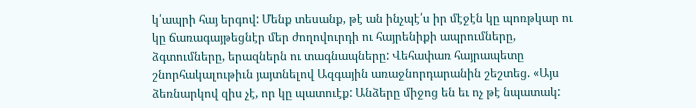կ՛ապրի հայ երգով: Մենք տեսանք, թէ ան ինչպէ՛ս իր մէջէն կը պոռթկար ու կը ճառագայթեցնէր մեր ժողովուրդի ու հայրենիքի ապրումները, ձգտումները, երազներն ու տագնապները: Վեհափառ հայրապետը շնորհակալութիւն յայտնելով Ազգային առաջնորդարանին շեշտեց. «Այս ձեռնարկով զիս չէ, որ կը պատուէք: Անձերը միջոց են եւ ոչ թէ նպատակ: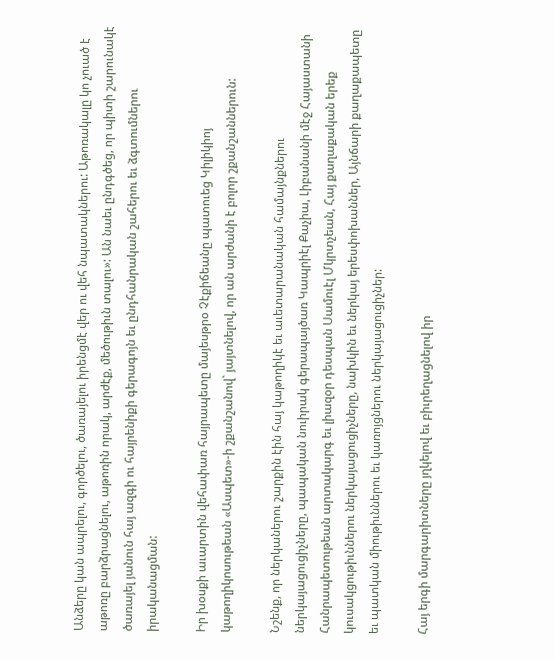Անձերը կան ապրելու, գործելու, ծառայելու իրենցմէ վեր ու վեհ նպատակներու: Աթոռակալը կո չուած է աթոռը բարձրացնելու, աթոռին որակ, արժէք, մեծութիւն տալու»: Ան նաեւ ընդգծեց, որ պիտի շարունակէ ծառայել յանուն հայ ազգի ու հայրենիքի գերագոյն եւ ընդհանրական շահերու եւ ձգտումներու իրականացման:

Իր խօսքի աւարտին վեհափառ հայրապետը մայեսթրօ Չէքիճեանը պատուեց Կիլիկիոյ կաթողիկոսութեան «Ասպետ»-ի շքանշանով` յայտնելով, որ ան արժանի է բոլոր շքանշաններուն:

Նշենք, որ ներկաներու շարքին էին հայ կաթողիկէ եւ աւետարանական համայնքներու ներկայացուցիչները, պապական նուիրակ գերապայծառ Կապրիէլ Քաչիա, Լիբանանի մէջ Հայաստանի Հանրապետութեան արտակարգ եւ լիազօր դեսպան Սամուէլ Մկրտչեան, Հայ քաղաքական երեք կուսակցութիւններու ներկայացուցիչները, նախկին եւ ներկայ երեսփոխաններ, Այնճարի քաղաքապետը եւ պատկան միութիւններու եւ կառոյցներու ներկայացուցիչներ:

Հայ երգի մարգարիտները յղկելով եւ բիւրեղացնելով իր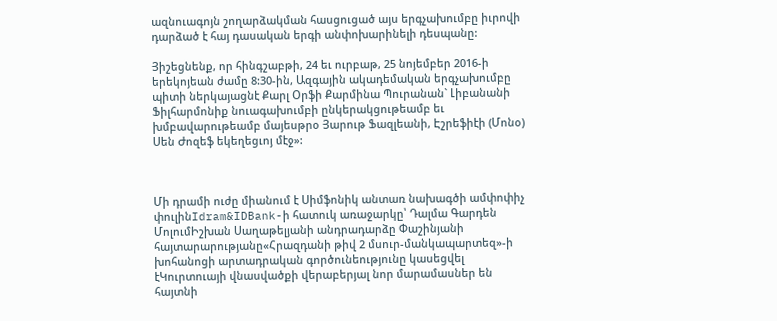ազնուագոյն շողարձակման հասցուցած այս երգչախումբը իւրովի դարձած է հայ դասական երգի անփոխարինելի դեսպանը:

Յիշեցնենք, որ հինգշաբթի, 24 եւ ուրբաթ, 25 նոյեմբեր 2016-ի երեկոյեան ժամը 8:30-ին, Ազգային ակադեմական երգչախումբը պիտի ներկայացնէ Քարլ Օրֆի Քարմինա Պուրանան` Լիբանանի Ֆիլհարմոնիք նուագախումբի ընկերակցութեամբ եւ խմբավարութեամբ մայեսթրօ Յարութ Ֆազլեանի, Էշրեֆիէի (Մոնօ) Սեն Ժոզեֆ եկեղեցւոյ մէջ»:



Մի դրամի ուժը միանում է Սիմֆոնիկ անտառ նախագծի ամփոփիչ փուլինIdram&IDBank-ի հատուկ առաջարկը՝ Դալմա Գարդեն ՄոլումԻշխան Սաղաթելյանի անդրադարձը Փաշինյանի հայտարարությանը«Հրազդանի թիվ 2 մսուր-մանկապարտեզ»-ի խոհանոցի արտադրական գործունեությունը կասեցվել էԿուրտուայի վնասվածքի վերաբերյալ նոր մարամասներ են հայտնի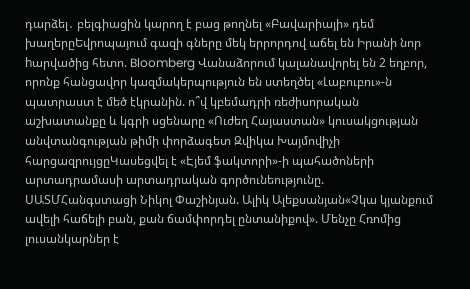դարձել․ բելգիացին կարող է բաց թողնել «Բավարիայի» դեմ խաղերըԵվրոպայում գազի գները մեկ երրորդով աճել են Իրանի նոր hարվածից հետո. Bloomberg Վանաձորում կալանավորել են 2 եղբոր, որոնք հանցավոր կազմակերպություն են ստեղծել «Լաբուբու»-ն պատրաստ է մեծ էկրանին. ո՞վ կբեմադրի ռեժիսորական աշխատանքը և կգրի սցենարը «Ուժեղ Հայաստան» կուսակցության անվտանգության թիմի փորձագետ Զվիկա Խայմովիչի հարցազրույցըԿասեցվել է «Էյեմ ֆակտորի»-ի պահածոների արտադրամասի արտադրական գործունեությունը. ՍԱՏՄՀանգստացի Նիկոլ Փաշինյան. Ալիկ Ալեքսանյան«Չկա կյանքում ավելի հաճելի բան, քան ճամփորդել ընտանիքով». Մենչը Հռոմից լուսանկարներ է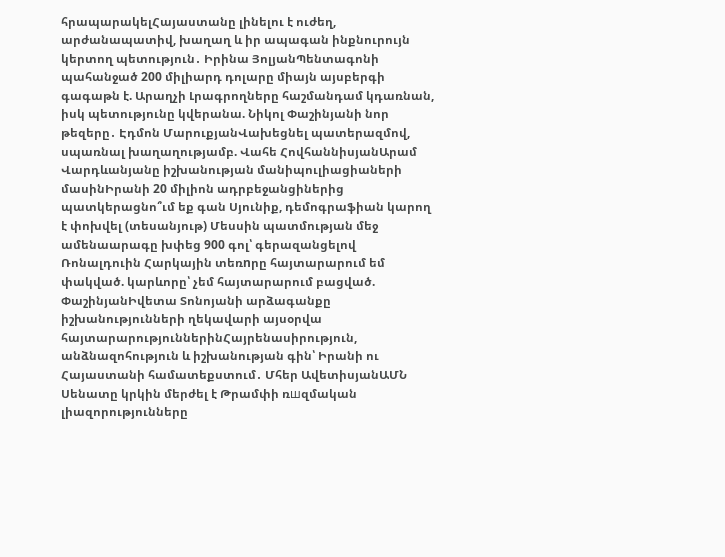հրապարակելՀայաստանը լինելու է ուժեղ, արժանապատիվ, խաղաղ և իր ապագան ինքնուրույն կերտող պետություն․ Իրինա ՅոլյանՊենտագոնի պահանջած 200 միլիարդ դոլարը միայն այսբերգի գագաթն է. Արաղչի Լրագրողները հաշմանդամ կդառնան, իսկ պետությունը կվերանա. Նիկոլ Փաշինյանի նոր թեզերը․ Էդմոն ՄարուքյանՎախեցնել պատերազմով, սպառնալ խաղաղությամբ. Վահե ՀովհաննիսյանԱրամ Վարդևանյանը իշխանության մանիպուլիացիաների մասինԻրանի 20 միլիոն ադրբեջանցիներից պատկերացնո՞ւմ եք գան Սյունիք, դեմոգրաֆիան կարող է փոխվել (տեսանյութ) Մեսսին պատմության մեջ ամենաարագը խփեց 900 գոլ՝ գերազանցելով Ռոնալդուին Հարկային տեռnրը հայտարարում եմ փակված. կարևորը՝ չեմ հայտարարում բացված. ՓաշինյանԻվետա Տոնոյանի արձագանքը իշխանությունների ղեկավարի այսօրվա հայտարարություններինՀայրենասիրություն, անձնազոհություն և իշխանության գին՝ Իրանի ու Հայաստանի համատեքստում․ Մհեր ԱվետիսյանԱՄՆ Սենատը կրկին մերժել է Թրամփի ռшզմական լիազորությունները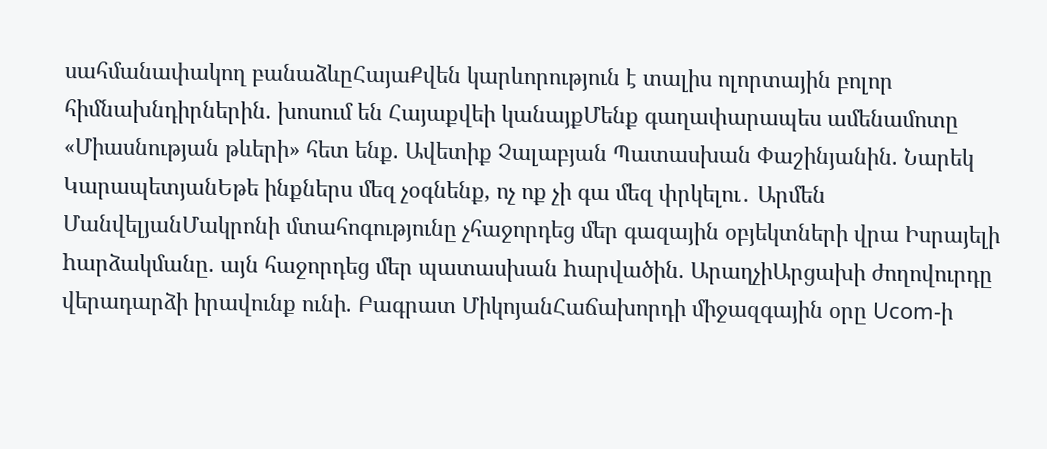սահմանափակող բանաձևըՀայաՔվեն կարևորություն է տալիս ոլորտային բոլոր հիմնախնդիրներին. խոսում են Հայաքվեի կանայքՄենք գաղափարապես ամենամոտը «Միասնության թևերի» հետ ենք. Ավետիք Չալաբյան Պատասխան Փաշինյանին. Նարեկ ԿարապետյանԵթե ինքներս մեզ չօգնենք, ոչ ոք չի գա մեզ փրկելու․ Արմեն ՄանվելյանՄակրոնի մտահոգությունը չհաջորդեց մեր գազային օբյեկտների վրա Իսրայելի hարձակմանը. այն հաջորդեց մեր պատասխան hարվածին. ԱրաղչիԱրցախի ժողովուրդը վերադարձի իրավունք ունի. Բագրատ ՄիկոյանՀաճախորդի միջազգային օրը Ucom-ի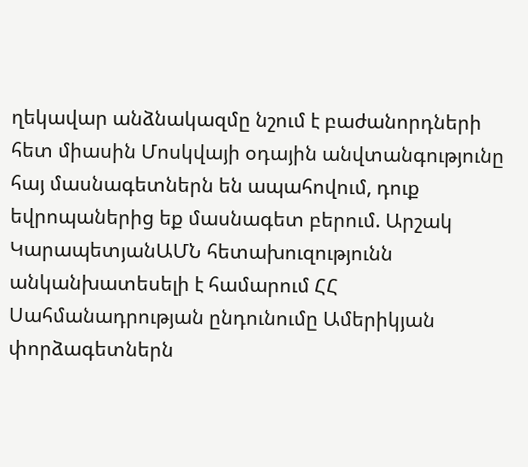ղեկավար անձնակազմը նշում է բաժանորդների հետ միասին Մոսկվայի օդային անվտանգությունը հայ մասնագետներն են ապահովում, դուք եվրոպաներից եք մասնագետ բերում. Արշակ ԿարապետյանԱՄՆ հետախուզությունն անկանխատեսելի է համարում ՀՀ Սահմանադրության ընդունումը Ամերիկյան փորձագետներն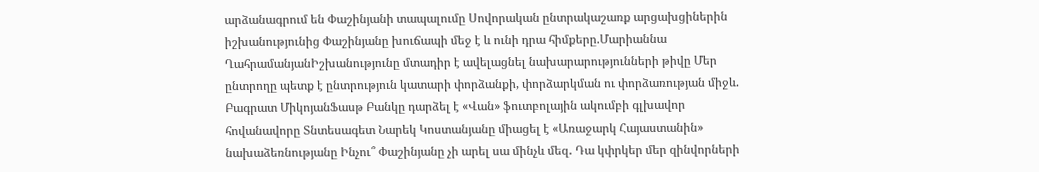արձանագրում են Փաշինյանի տապալումը Սովորական ընտրակաշառք արցախցիներին իշխանությունից Փաշինյանը խուճապի մեջ է և ունի դրա հիմքերը.Մարիաննա ՂահրամանյանԻշխանությունը մտադիր է ավելացնել նախարարությունների թիվը Մեր ընտրողը պետք է ընտրություն կատարի փորձանքի, փորձարկման ու փորձառության միջև. Բագրատ ՄիկոյանՖասթ Բանկը դարձել է «Վան» ֆուտբոլային ակումբի գլխավոր հովանավորը Տնտեսագետ Նարեկ Կոստանյանը միացել է «Առաջարկ Հայաստանին» նախաձեռնությանը Ինչու՞ Փաշինյանը չի արել սա մինչև մեզ․ Դա կփրկեր մեր զինվորների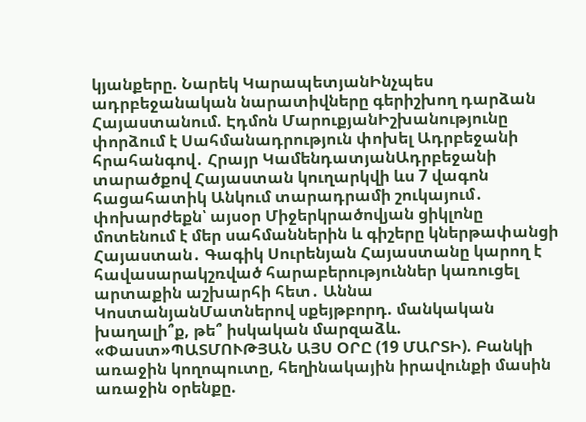կյանքերը. Նարեկ ԿարապետյանԻնչպես ադրբեջանական նարատիվները գերիշխող դարձան Հայաստանում. Էդմոն ՄարուքյանԻշխանությունը փորձում է Սահմանադրություն փոխել Ադրբեջանի հրահանգով․ Հրայր ԿամենդատյանԱդրբեջանի տարածքով Հայաստան կուղարկվի ևս 7 վագոն հացահատիկ Անկում տարադրամի շուկայում․ փոխարժեքն՝ այսօր Միջերկրածովյան ցիկլոնը մոտենում է մեր սահմաններին և գիշերը կներթափանցի Հայաստան․ Գագիկ Սուրենյան Հայաստանը կարող է հավասարակշռված հարաբերություններ կառուցել արտաքին աշխարհի հետ․ Աննա ԿոստանյանՄատներով սքեյթբորդ. մանկական խաղալի՞ք, թե՞ իսկական մարզաձև. «Փաստ»ՊԱՏՄՈՒԹՅԱՆ ԱՅՍ ՕՐԸ (19 ՄԱՐՏԻ). Բանկի առաջին կողոպուտը, հեղինակային իրավունքի մասին առաջին օրենքը.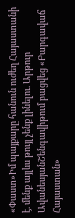«Փաստ»Իմ պայքարը հանուն ուժեղ Հայաստանի է. մենք այլևս թույլ չենք լինելու. Արթուր ԱվանեսյանՇենգավիթում բացվեց «Բարգավաճ Հայաստան»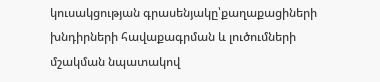կուսակցության գրասենյակը՝քաղաքացիների խնդիրների հավաքագրման և լուծումների մշակման նպատակով